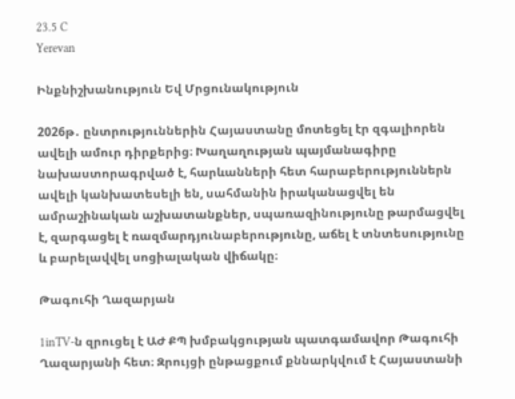23.5 C
Yerevan

Ինքնիշխանություն Եվ Մրցունակություն

2026թ․ ընտրություններին Հայաստանը մոտեցել էր զգալիորեն ավելի ամուր դիրքերից։ Խաղաղության պայմանագիրը նախաստորագրված է, հարևանների հետ հարաբերություններն ավելի կանխատեսելի են, սահմանին իրականացվել են ամրաշինական աշխատանքներ, սպառազինությունը թարմացվել է, զարգացել է ռազմարդյունաբերությունը, աճել է տնտեսությունը և բարելավվել սոցիալական վիճակը։

Թագուհի Ղազարյան

1inTV‑ն զրուցել է ԱԺ ՔՊ խմբակցության պատգամավոր Թագուհի Ղազարյանի հետ։ Զրույցի ընթացքում քննարկվում է Հայաստանի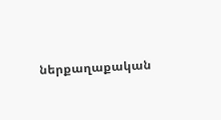ներքաղաքական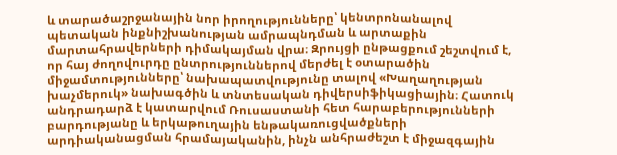և տարածաշրջանային նոր իրողությունները՝ կենտրոնանալով պետական ինքնիշխանության ամրապնդման և արտաքին մարտահրավերների դիմակայման վրա։ Զրույցի ընթացքում շեշտվում է, որ հայ ժողովուրդը ընտրություններով մերժել է օտարածին միջամտությունները՝ նախապատվությունը տալով «Խաղաղության խաչմերուկ» նախագծին և տնտեսական դիվերսիֆիկացիային։ Հատուկ անդրադարձ է կատարվում Ռուսաստանի հետ հարաբերությունների բարդությանը և երկաթուղային ենթակառուցվածքների արդիականացման հրամայականին, ինչն անհրաժեշտ է միջազգային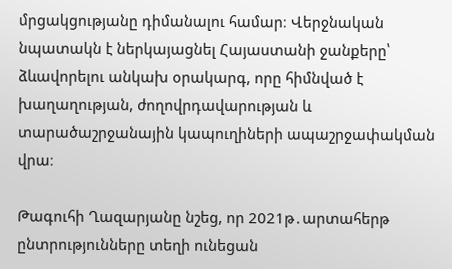մրցակցությանը դիմանալու համար։ Վերջնական նպատակն է ներկայացնել Հայաստանի ջանքերը՝ ձևավորելու անկախ օրակարգ, որը հիմնված է խաղաղության, ժողովրդավարության և տարածաշրջանային կապուղիների ապաշրջափակման վրա։

Թագուհի Ղազարյանը նշեց, որ 2021թ․արտահերթ ընտրությունները տեղի ունեցան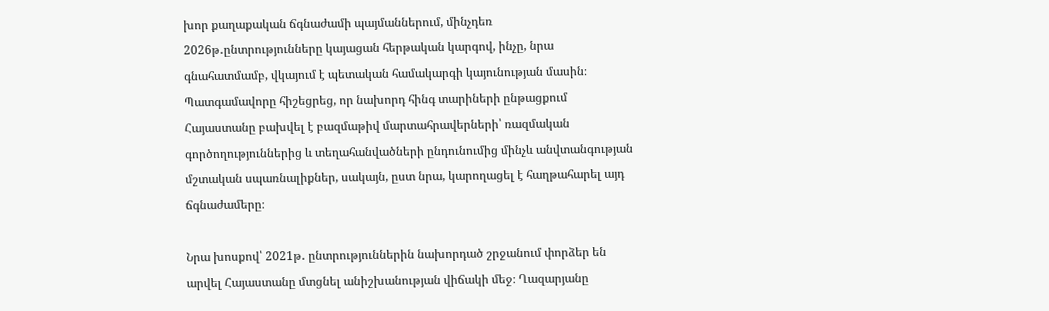խոր քաղաքական ճգնաժամի պայմաններում, մինչդեռ 2026թ․ընտրությունները կայացան հերթական կարգով, ինչը, նրա գնահատմամբ, վկայում է պետական համակարգի կայունության մասին։ Պատգամավորը հիշեցրեց, որ նախորդ հինգ տարիների ընթացքում Հայաստանը բախվել է բազմաթիվ մարտահրավերների՝ ռազմական գործողություններից և տեղահանվածների ընդունումից մինչև անվտանգության մշտական սպառնալիքներ, սակայն, ըստ նրա, կարողացել է հաղթահարել այդ ճգնաժամերը։

Նրա խոսքով՝ 2021թ․ ընտրություններին նախորդած շրջանում փորձեր են արվել Հայաստանը մտցնել անիշխանության վիճակի մեջ։ Ղազարյանը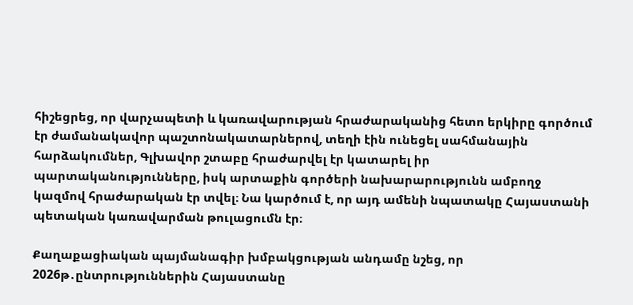հիշեցրեց, որ վարչապետի և կառավարության հրաժարականից հետո երկիրը գործում էր ժամանակավոր պաշտոնակատարներով, տեղի էին ունեցել սահմանային հարձակումներ, Գլխավոր շտաբը հրաժարվել էր կատարել իր պարտականությունները, իսկ արտաքին գործերի նախարարությունն ամբողջ կազմով հրաժարական էր տվել։ Նա կարծում է, որ այդ ամենի նպատակը Հայաստանի պետական կառավարման թուլացումն էր։

Քաղաքացիական պայմանագիր խմբակցության անդամը նշեց, որ 2026թ․ընտրություններին Հայաստանը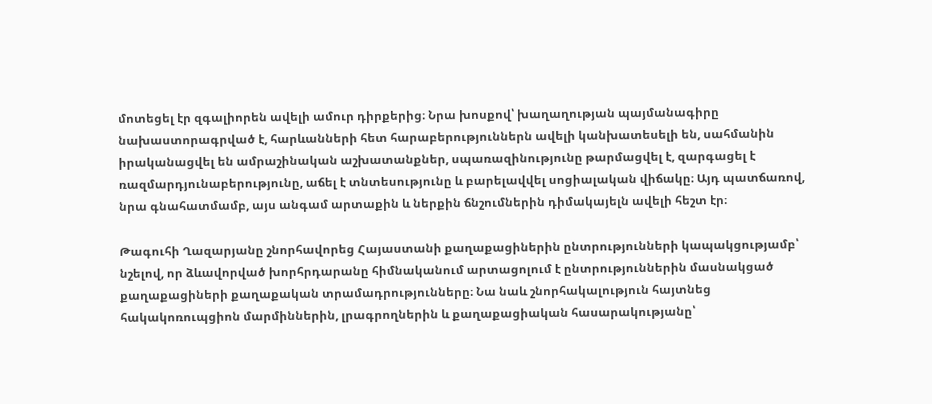մոտեցել էր զգալիորեն ավելի ամուր դիրքերից։ Նրա խոսքով՝ խաղաղության պայմանագիրը նախաստորագրված է, հարևանների հետ հարաբերություններն ավելի կանխատեսելի են, սահմանին իրականացվել են ամրաշինական աշխատանքներ, սպառազինությունը թարմացվել է, զարգացել է ռազմարդյունաբերությունը, աճել է տնտեսությունը և բարելավվել սոցիալական վիճակը։ Այդ պատճառով, նրա գնահատմամբ, այս անգամ արտաքին և ներքին ճնշումներին դիմակայելն ավելի հեշտ էր։

Թագուհի Ղազարյանը շնորհավորեց Հայաստանի քաղաքացիներին ընտրությունների կապակցությամբ՝ նշելով, որ ձևավորված խորհրդարանը հիմնականում արտացոլում է ընտրություններին մասնակցած քաղաքացիների քաղաքական տրամադրությունները։ Նա նաև շնորհակալություն հայտնեց հակակոռուպցիոն մարմիններին, լրագրողներին և քաղաքացիական հասարակությանը՝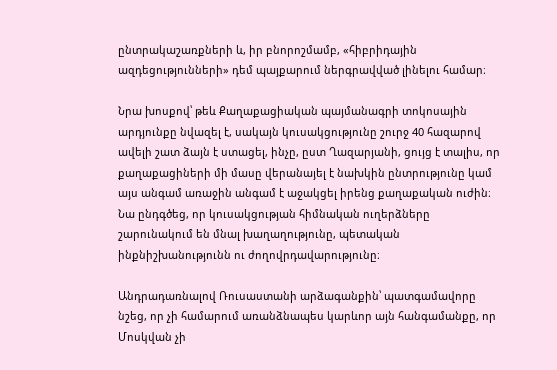ընտրակաշառքների և, իր բնորոշմամբ, «հիբրիդային ազդեցությունների» դեմ պայքարում ներգրավված լինելու համար։

Նրա խոսքով՝ թեև Քաղաքացիական պայմանագրի տոկոսային արդյունքը նվազել է, սակայն կուսակցությունը շուրջ 40 հազարով ավելի շատ ձայն է ստացել, ինչը, ըստ Ղազարյանի, ցույց է տալիս, որ քաղաքացիների մի մասը վերանայել է նախկին ընտրությունը կամ այս անգամ առաջին անգամ է աջակցել իրենց քաղաքական ուժին։ Նա ընդգծեց, որ կուսակցության հիմնական ուղերձները շարունակում են մնալ խաղաղությունը, պետական ինքնիշխանությունն ու ժողովրդավարությունը։

Անդրադառնալով Ռուսաստանի արձագանքին՝ պատգամավորը նշեց, որ չի համարում առանձնապես կարևոր այն հանգամանքը, որ Մոսկվան չի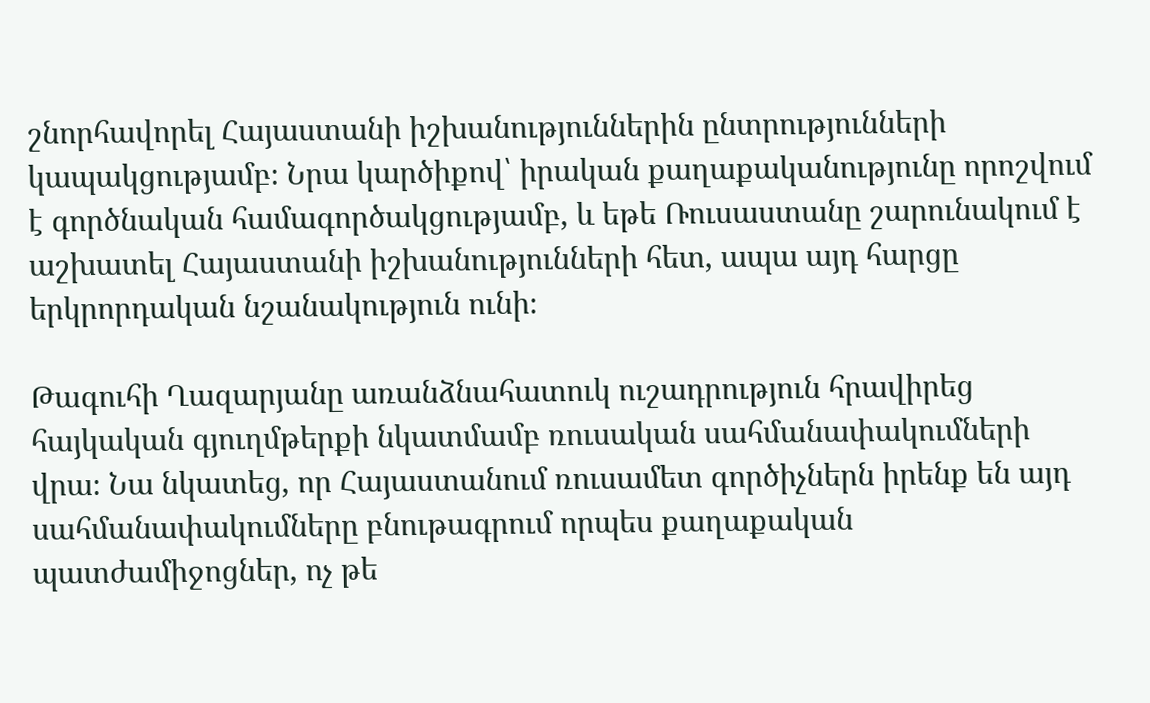շնորհավորել Հայաստանի իշխանություններին ընտրությունների կապակցությամբ։ Նրա կարծիքով՝ իրական քաղաքականությունը որոշվում է գործնական համագործակցությամբ, և եթե Ռուսաստանը շարունակում է աշխատել Հայաստանի իշխանությունների հետ, ապա այդ հարցը երկրորդական նշանակություն ունի։

Թագուհի Ղազարյանը առանձնահատուկ ուշադրություն հրավիրեց հայկական գյուղմթերքի նկատմամբ ռուսական սահմանափակումների վրա։ Նա նկատեց, որ Հայաստանում ռուսամետ գործիչներն իրենք են այդ սահմանափակումները բնութագրում որպես քաղաքական պատժամիջոցներ, ոչ թե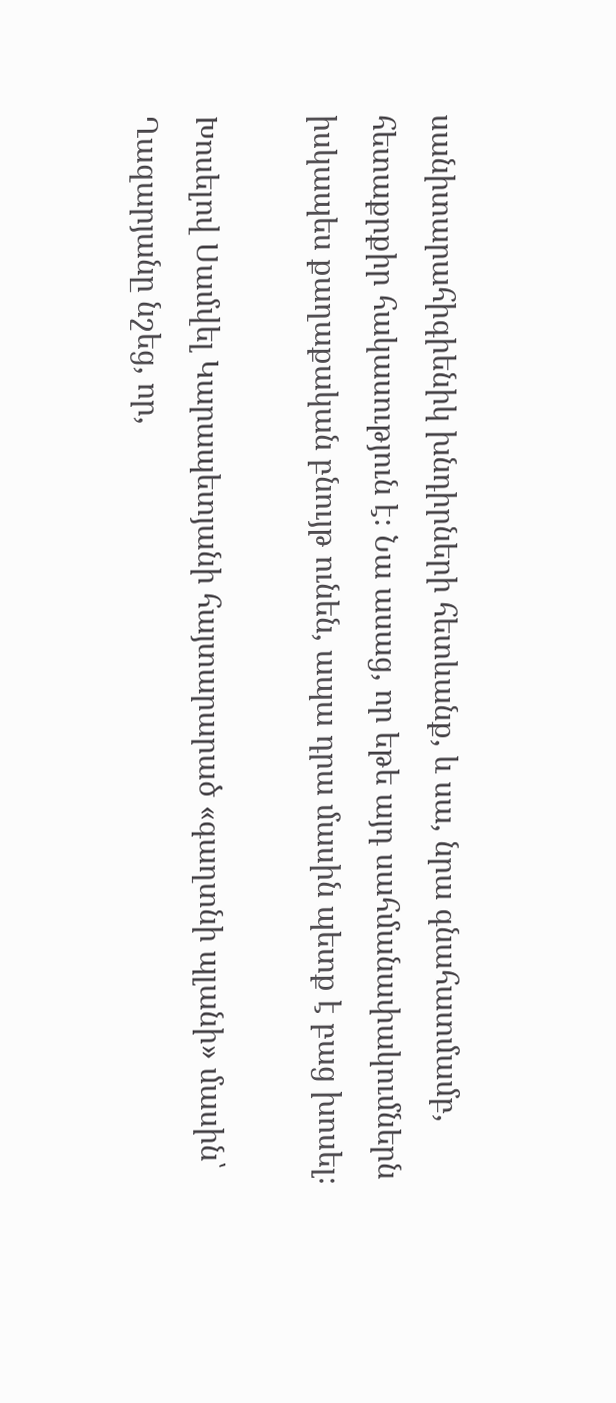սանիտարահիգիենիկ խնդիրների հետևանք, և սա, նրա գնահատմամբ, հետաքրքիր հակասություն է։ Նա ասաց, որ եթե այդ սահմանափակումներն իսկապես քաղաքական բնույթ ունեն, ապա դրա մասին պետք է բաց խոսել։

Խոսելով Սամվել Կարապետյանի հայտարարած «գաղտնի պլանի» մասին՝ Ղազարյանը նշեց, որ,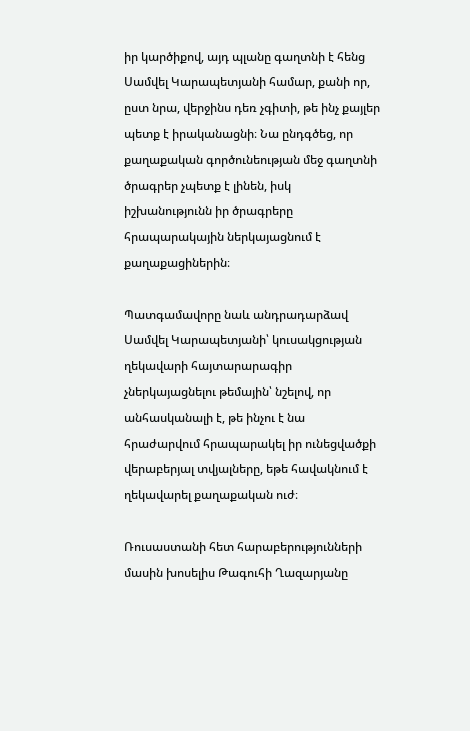իր կարծիքով, այդ պլանը գաղտնի է հենց Սամվել Կարապետյանի համար, քանի որ, ըստ նրա, վերջինս դեռ չգիտի, թե ինչ քայլեր պետք է իրականացնի։ Նա ընդգծեց, որ քաղաքական գործունեության մեջ գաղտնի ծրագրեր չպետք է լինեն, իսկ իշխանությունն իր ծրագրերը հրապարակային ներկայացնում է քաղաքացիներին։

Պատգամավորը նաև անդրադարձավ Սամվել Կարապետյանի՝ կուսակցության ղեկավարի հայտարարագիր չներկայացնելու թեմային՝ նշելով, որ անհասկանալի է, թե ինչու է նա հրաժարվում հրապարակել իր ունեցվածքի վերաբերյալ տվյալները, եթե հավակնում է ղեկավարել քաղաքական ուժ։

Ռուսաստանի հետ հարաբերությունների մասին խոսելիս Թագուհի Ղազարյանը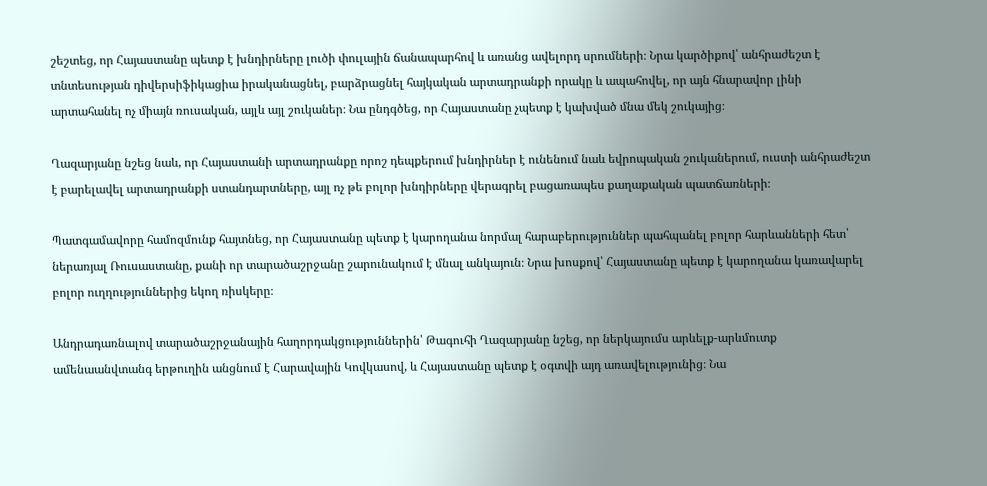շեշտեց, որ Հայաստանը պետք է խնդիրները լուծի փուլային ճանապարհով և առանց ավելորդ սրումների։ Նրա կարծիքով՝ անհրաժեշտ է տնտեսության դիվերսիֆիկացիա իրականացնել, բարձրացնել հայկական արտադրանքի որակը և ապահովել, որ այն հնարավոր լինի արտահանել ոչ միայն ռուսական, այլև այլ շուկաներ։ Նա ընդգծեց, որ Հայաստանը չպետք է կախված մնա մեկ շուկայից։

Ղազարյանը նշեց նաև, որ Հայաստանի արտադրանքը որոշ դեպքերում խնդիրներ է ունենում նաև եվրոպական շուկաներում, ուստի անհրաժեշտ է բարելավել արտադրանքի ստանդարտները, այլ ոչ թե բոլոր խնդիրները վերագրել բացառապես քաղաքական պատճառների։

Պատգամավորը համոզմունք հայտնեց, որ Հայաստանը պետք է կարողանա նորմալ հարաբերություններ պահպանել բոլոր հարևանների հետ՝ ներառյալ Ռուսաստանը, քանի որ տարածաշրջանը շարունակում է մնալ անկայուն։ Նրա խոսքով՝ Հայաստանը պետք է կարողանա կառավարել բոլոր ուղղություններից եկող ռիսկերը։

Անդրադառնալով տարածաշրջանային հաղորդակցություններին՝ Թագուհի Ղազարյանը նշեց, որ ներկայումս արևելք-արևմուտք ամենաանվտանգ երթուղին անցնում է Հարավային Կովկասով, և Հայաստանը պետք է օգտվի այդ առավելությունից։ Նա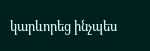կարևորեց ինչպես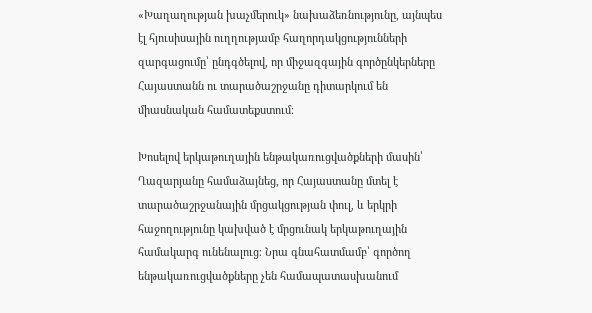«Խաղաղության խաչմերուկ» նախաձեռնությունը, այնպես էլ հյուսիսային ուղղությամբ հաղորդակցությունների զարգացումը՝ ընդգծելով, որ միջազգային գործընկերները Հայաստանն ու տարածաշրջանը դիտարկում են միասնական համատեքստում։

Խոսելով երկաթուղային ենթակառուցվածքների մասին՝ Ղազարյանը համաձայնեց, որ Հայաստանը մտել է տարածաշրջանային մրցակցության փուլ, և երկրի հաջողությունը կախված է մրցունակ երկաթուղային համակարգ ունենալուց։ Նրա գնահատմամբ՝ գործող ենթակառուցվածքները չեն համապատասխանում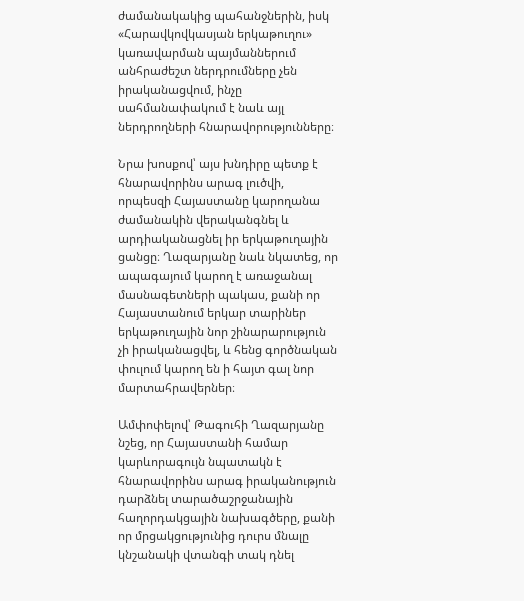ժամանակակից պահանջներին, իսկ «Հարավկովկասյան երկաթուղու» կառավարման պայմաններում անհրաժեշտ ներդրումները չեն իրականացվում, ինչը սահմանափակում է նաև այլ ներդրողների հնարավորությունները։

Նրա խոսքով՝ այս խնդիրը պետք է հնարավորինս արագ լուծվի, որպեսզի Հայաստանը կարողանա ժամանակին վերականգնել և արդիականացնել իր երկաթուղային ցանցը։ Ղազարյանը նաև նկատեց, որ ապագայում կարող է առաջանալ մասնագետների պակաս, քանի որ Հայաստանում երկար տարիներ երկաթուղային նոր շինարարություն չի իրականացվել, և հենց գործնական փուլում կարող են ի հայտ գալ նոր մարտահրավերներ։

Ամփոփելով՝ Թագուհի Ղազարյանը նշեց, որ Հայաստանի համար կարևորագույն նպատակն է հնարավորինս արագ իրականություն դարձնել տարածաշրջանային հաղորդակցային նախագծերը, քանի որ մրցակցությունից դուրս մնալը կնշանակի վտանգի տակ դնել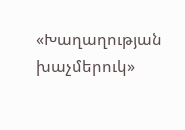«Խաղաղության խաչմերուկ»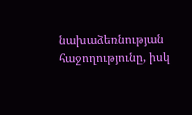նախաձեռնության հաջողությունը, իսկ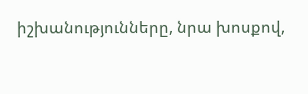իշխանությունները, նրա խոսքով,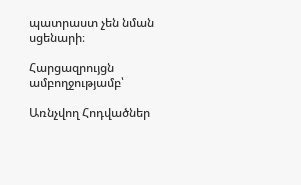պատրաստ չեն նման սցենարի։

Հարցազրույցն ամբողջությամբ՝

Առնչվող Հոդվածներ